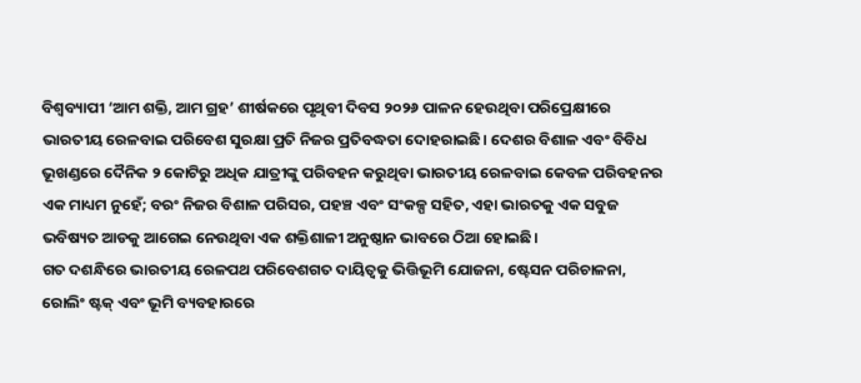ବିଶ୍ବବ୍ୟାପୀ ‘ଆମ ଶକ୍ତି, ଆମ ଗ୍ରହ’ ଶୀର୍ଷକରେ ପୃଥିବୀ ଦିବସ ୨୦୨୬ ପାଳନ ହେଉଥିବା ପରିପ୍ରେକ୍ଷୀରେ ଭାରତୀୟ ରେଳବାଇ ପରିବେଶ ସୁରକ୍ଷା ପ୍ରତି ନିଜର ପ୍ରତିବଦ୍ଧତା ଦୋହରାଇଛି। ଦେଶର ବିଶାଳ ଏବଂ ବିବିଧ ଭୂଖଣ୍ଡରେ ଦୈନିକ ୨ କୋଟିରୁ ଅଧିକ ଯାତ୍ରୀଙ୍କୁ ପରିବହନ କରୁଥିବା ଭାରତୀୟ ରେଳବାଇ କେବଳ ପରିବହନର ଏକ ମାଧ୍ୟମ ନୁହେଁ; ବରଂ ନିଜର ବିଶାଳ ପରିସର, ପହଞ୍ଚ ଏବଂ ସଂକଳ୍ପ ସହିତ, ଏହା ଭାରତକୁ ଏକ ସବୁଜ ଭବିଷ୍ୟତ ଆଡକୁ ଆଗେଇ ନେଉଥିବା ଏକ ଶକ୍ତିଶାଳୀ ଅନୁଷ୍ଠାନ ଭାବରେ ଠିଆ ହୋଇଛି।
ଗତ ଦଶନ୍ଧିରେ ଭାରତୀୟ ରେଳପଥ ପରିବେଶଗତ ଦାୟିତ୍ୱକୁ ଭିତ୍ତିଭୂମି ଯୋଜନା, ଷ୍ଟେସନ ପରିଚାଳନା, ରୋଲିଂ ଷ୍ଟକ୍ ଏବଂ ଭୂମି ବ୍ୟବହାରରେ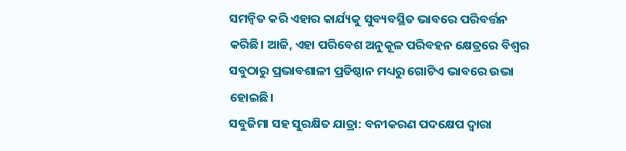ସମନ୍ୱିତ କରି ଏହାର କାର୍ଯ୍ୟକୁ ସୁବ୍ୟବସ୍ଥିତ ଭାବରେ ପରିବର୍ତ୍ତନ କରିଛି। ଆଜି, ଏହା ପରିବେଶ ଅନୁକୂଳ ପରିବହନ କ୍ଷେତ୍ରରେ ବିଶ୍ୱର ସବୁଠାରୁ ପ୍ରଭାବଶାଳୀ ପ୍ରତିଷ୍ଠାନ ମଧ୍ୟରୁ ଗୋଟିଏ ଭାବରେ ଉଭା ହୋଇଛି।
ସବୁଜିମା ସହ ସୁରକ୍ଷିତ ଯାତ୍ରା: ବନୀକରଣ ପଦକ୍ଷେପ ଦ୍ବାରା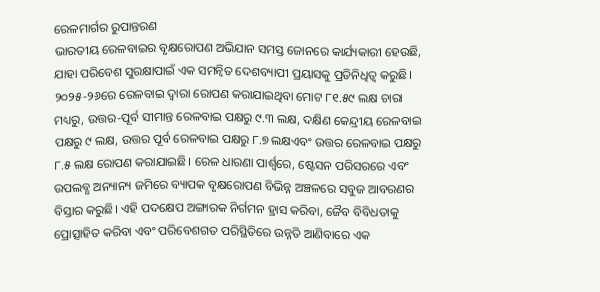ରେଳମାର୍ଗର ରୁପାନ୍ତରଣ
ଭାରତୀୟ ରେଳବାଇର ବୃକ୍ଷରୋପଣ ଅଭିଯାନ ସମସ୍ତ ଜୋନରେ କାର୍ଯ୍ୟକାରୀ ହେଉଛି, ଯାହା ପରିବେଶ ସୁରକ୍ଷାପାଇଁ ଏକ ସମନ୍ୱିତ ଦେଶବ୍ୟାପୀ ପ୍ରୟାସକୁ ପ୍ରତିନିଧିତ୍ୱ କରୁଛି। ୨୦୨୫-୨୬ରେ ରେଳବାଇ ଦ୍ବାରା ରୋପଣ କରାଯାଇଥିବା ମୋଟ ୮୧.୫୯ ଲକ୍ଷ ଚାରା ମଧ୍ୟରୁ, ଉତ୍ତର-ପୂର୍ବ ସୀମାନ୍ତ ରେଳବାଇ ପକ୍ଷରୁ ୯.୩ ଲକ୍ଷ, ଦକ୍ଷିଣ କେନ୍ଦ୍ରୀୟ ରେଳବାଇ ପକ୍ଷରୁ ୯ ଲକ୍ଷ, ଉତ୍ତର ପୂର୍ବ ରେଳବାଇ ପକ୍ଷରୁ ୮.୭ ଲକ୍ଷଏବଂ ଉତ୍ତର ରେଳବାଇ ପକ୍ଷରୁ ୮.୫ ଲକ୍ଷ ରୋପଣ କରାଯାଇଛି। ରେଳ ଧାରଣା ପାର୍ଶ୍ୱରେ, ଷ୍ଟେସନ ପରିସରରେ ଏବଂ ଉପଲବ୍ଧ ଅନ୍ୟାନ୍ୟ ଜମିରେ ବ୍ୟାପକ ବୃକ୍ଷରୋପଣ ବିଭିନ୍ନ ଅଞ୍ଚଳରେ ସବୁଜ ଆବରଣର ବିସ୍ତାର କରୁଛି। ଏହି ପଦକ୍ଷେପ ଅଙ୍ଗାରକ ନିର୍ଗମନ ହ୍ରାସ କରିବା, ଜୈବ ବିବିଧତାକୁ ପ୍ରୋତ୍ସାହିତ କରିବା ଏବଂ ପରିବେଶଗତ ପରିସ୍ଥିତିରେ ଉନ୍ନତି ଆଣିବାରେ ଏକ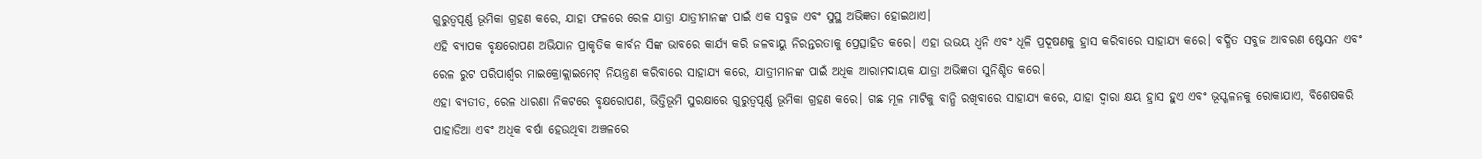ଗୁରୁତ୍ୱପୂର୍ଣ୍ଣ ଭୂମିକା ଗ୍ରହଣ କରେ, ଯାହା ଫଳରେ ରେଳ ଯାତ୍ରା ଯାତ୍ରୀମାନଙ୍କ ପାଇଁ ଏକ ସବୁଜ ଏବଂ ସୁସ୍ଥ ଅଭିଜ୍ଞତା ହୋଇଥାଏ।
ଏହି ବ୍ୟାପକ ବୃକ୍ଷରୋପଣ ଅଭିଯାନ ପ୍ରାକୃତିକ କାର୍ବନ ସିଙ୍କ ଭାବରେ କାର୍ଯ୍ୟ କରି ଜଳବାୟୁ ନିରନ୍ତରତାକୁ ପ୍ରେତ୍ସାହିତ କରେ। ଏହା ଉଭୟ ଧ୍ବନି ଏବଂ ଧୂଳି ପ୍ରଦୂଷଣକୁ ହ୍ରାସ କରିବାରେ ସାହାଯ୍ୟ କରେ। ବର୍ଦ୍ଧିତ ସବୁଜ ଆବରଣ ଷ୍ଟେସନ ଏବଂ ରେଳ ରୁଟ ପରିପାର୍ଶ୍ୱର ମାଇକ୍ରୋକ୍ଲାଇମେଟ୍ ନିୟନ୍ତ୍ରଣ କରିବାରେ ସାହାଯ୍ୟ କରେ, ଯାତ୍ରୀମାନଙ୍କ ପାଇଁ ଅଧିକ ଆରାମଦାୟକ ଯାତ୍ରା ଅଭିଜ୍ଞତା ସୁନିଶ୍ଚିତ କରେ।
ଏହା ବ୍ୟତୀତ, ରେଳ ଧାରଣା ନିକଟରେ ବୃକ୍ଷରୋପଣ, ଭିତ୍ତିଭୂମି ସୁରକ୍ଷାରେ ଗୁରୁତ୍ୱପୂର୍ଣ୍ଣ ଭୂମିକା ଗ୍ରହଣ କରେ। ଗଛ ମୂଳ ମାଟିକୁ ବାନ୍ଧି ରଖିବାରେ ସାହାଯ୍ୟ କରେ, ଯାହା ଦ୍ଵାରା କ୍ଷୟ ହ୍ରାସ ହୁଏ ଏବଂ ଭୂସ୍ଖଳନକୁ ରୋକାଯାଏ, ବିଶେଷକରି ପାହାଡିଆ ଏବଂ ଅଧିକ ବର୍ଷା ହେଉଥିବା ଅଞ୍ଚଳରେ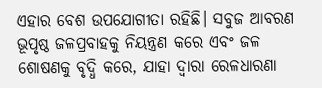ଏହାର ବେଶ ଉପଯୋଗୀତା ରହିଛି। ସବୁଜ ଆବରଣ ଭୂପୃଷ୍ଠ ଜଳପ୍ରବାହକୁ ନିୟନ୍ତ୍ରଣ କରେ ଏବଂ ଜଳ ଶୋଷଣକୁ ବୃଦ୍ଧି କରେ, ଯାହା ଦ୍ଵାରା ରେଳଧାରଣା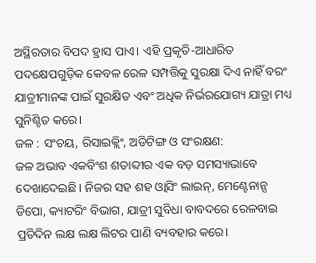ଅସ୍ଥିରତାର ବିପଦ ହ୍ରାସ ପାଏ। ଏହି ପ୍ରକୃତି-ଆଧାରିତ ପଦକ୍ଷେପଗୁଡ଼ିକ କେବଳ ରେଳ ସମ୍ପତ୍ତିକୁ ସୁରକ୍ଷା ଦିଏ ନାହିଁ ବରଂ ଯାତ୍ରୀମାନଙ୍କ ପାଇଁ ସୁରକ୍ଷିତ ଏବଂ ଅଧିକ ନିର୍ଭରଯୋଗ୍ୟ ଯାତ୍ରା ମଧ୍ୟ ସୁନିଶ୍ଚିତ କରେ।
ଜଳ : ସଂଚୟ, ରିସାଇକ୍ଲିଂ, ଅଡିଟିଙ୍ଗ ଓ ସଂରକ୍ଷଣ:
ଜଳ ଅଭାବ ଏକବିଂଶ ଶତାବ୍ଦୀର ଏକ ବଡ଼ ସମସ୍ୟାଭାବେ ଦେଖାଦେଇଛି। ନିଜର ସହ ଶହ ଓ୍ବାସିଂ ଲାଇନ୍, ମେଣ୍ଟେନାନ୍ସ ଡିପୋ, କ୍ୟାଟରିଂ ବିଭାଗ, ଯାତ୍ରୀ ସୁବିଧା ବାବଦରେ ରେଳବାଇ ପ୍ରତିଦିନ ଲକ୍ଷ ଲକ୍ଷ ଲିଟର ପାଣି ବ୍ୟବହାର କରେ।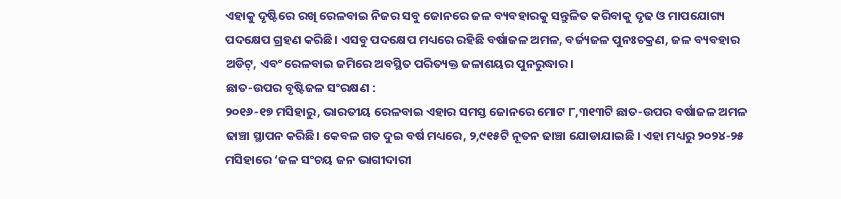ଏହାକୁ ଦୃଷ୍ଟିରେ ରଖି ରେଳବାଇ ନିଜର ସବୁ ଜୋନରେ ଜଳ ବ୍ୟବହାରକୁ ସନ୍ତୁଳିତ କରିବାକୁ ଦୃଢ ଓ ମାପଯୋଗ୍ୟ ପଦକ୍ଷେପ ଗ୍ରହଣ କରିଛି। ଏସବୁ ପଦକ୍ଷେପ ମଧ୍ୟରେ ରହିଛି ବର୍ଷାଜଳ ଅମଳ, ବର୍ଜ୍ୟଜଳ ପୁନଃଚକ୍ରଣ, ଜଳ ବ୍ୟବହାର ଅଡିଟ୍, ଏବଂ ରେଳବାଇ ଜମିରେ ଅବସ୍ଥିତ ପରିତ୍ୟକ୍ତ ଜଳାଶୟର ପୁନରୁଦ୍ଧାର।
ଛାତ-ଉପର ବୃଷ୍ଟିଜଳ ସଂରକ୍ଷଣ :
୨୦୧୬-୧୭ ମସିହାରୁ, ଭାରତୀୟ ରେଳବାଇ ଏହାର ସମସ୍ତ ଜୋନରେ ମୋଟ ୮,୩୧୩ଟି ଛାତ-ଉପର ବର୍ଷାଜଳ ଅମଳ ଢାଞ୍ଚା ସ୍ଥାପନ କରିଛି। କେବଳ ଗତ ଦୁଇ ବର୍ଷ ମଧ୍ୟରେ, ୨,୯୧୫ଟି ନୂତନ ଢାଞ୍ଚା ଯୋଡାଯାଇଛି । ଏହା ମଧ୍ୟରୁ ୨୦୨୪-୨୫ ମସିହାରେ ‘ଜଳ ସଂଚୟ ଜନ ଭାଗୀଦାରୀ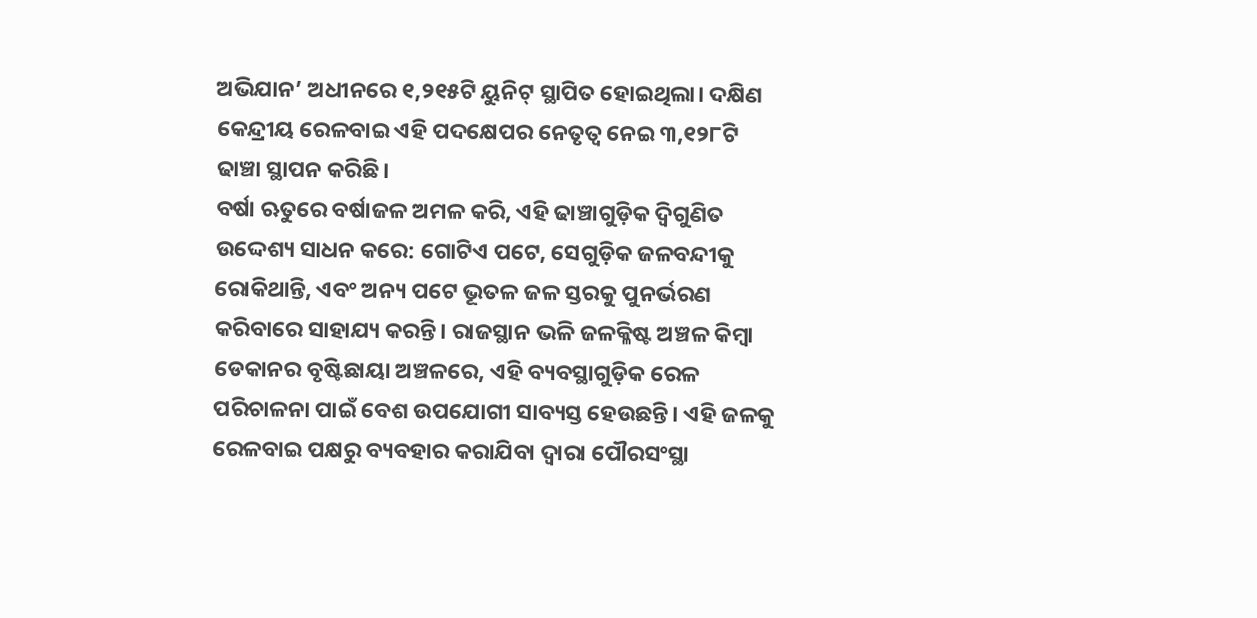ଅଭିଯାନ’ ଅଧୀନରେ ୧,୨୧୫ଟି ୟୁନିଟ୍ ସ୍ଥାପିତ ହୋଇଥିଲା। ଦକ୍ଷିଣ କେନ୍ଦ୍ରୀୟ ରେଳବାଇ ଏହି ପଦକ୍ଷେପର ନେତୃତ୍ୱ ନେଇ ୩,୧୨୮ଟି ଢାଞ୍ଚା ସ୍ଥାପନ କରିଛି।
ବର୍ଷା ଋତୁରେ ବର୍ଷାଜଳ ଅମଳ କରି, ଏହି ଢାଞ୍ଚାଗୁଡ଼ିକ ଦ୍ୱିଗୁଣିତ ଉଦ୍ଦେଶ୍ୟ ସାଧନ କରେ: ଗୋଟିଏ ପଟେ, ସେଗୁଡ଼ିକ ଜଳବନ୍ଦୀକୁ ରୋକିଥାନ୍ତି, ଏବଂ ଅନ୍ୟ ପଟେ ଭୂତଳ ଜଳ ସ୍ତରକୁ ପୁନର୍ଭରଣ କରିବାରେ ସାହାଯ୍ୟ କରନ୍ତି। ରାଜସ୍ଥାନ ଭଳି ଜଳକ୍ଳିଷ୍ଟ ଅଞ୍ଚଳ କିମ୍ବା ଡେକାନର ବୃଷ୍ଟିଛାୟା ଅଞ୍ଚଳରେ, ଏହି ବ୍ୟବସ୍ଥାଗୁଡ଼ିକ ରେଳ ପରିଚାଳନା ପାଇଁ ବେଶ ଉପଯୋଗୀ ସାବ୍ୟସ୍ତ ହେଉଛନ୍ତି। ଏହି ଜଳକୁ ରେଳବାଇ ପକ୍ଷରୁ ବ୍ୟବହାର କରାଯିବା ଦ୍ବାରା ପୌରସଂସ୍ଥା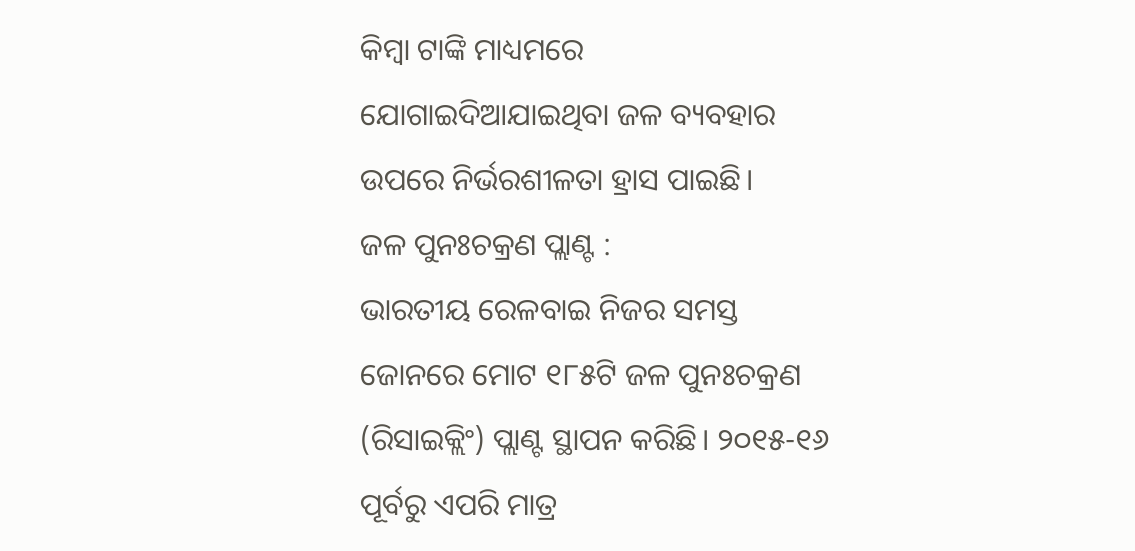କିମ୍ବା ଟାଙ୍କି ମାଧ୍ୟମରେ ଯୋଗାଇଦିଆଯାଇଥିବା ଜଳ ବ୍ୟବହାର ଉପରେ ନିର୍ଭରଶୀଳତା ହ୍ରାସ ପାଇଛି।
ଜଳ ପୁନଃଚକ୍ରଣ ପ୍ଲାଣ୍ଟ :
ଭାରତୀୟ ରେଳବାଇ ନିଜର ସମସ୍ତ ଜୋନରେ ମୋଟ ୧୮୫ଟି ଜଳ ପୁନଃଚକ୍ରଣ (ରିସାଇକ୍ଲିଂ) ପ୍ଲାଣ୍ଟ ସ୍ଥାପନ କରିଛି। ୨୦୧୫-୧୬ ପୂର୍ବରୁ ଏପରି ମାତ୍ର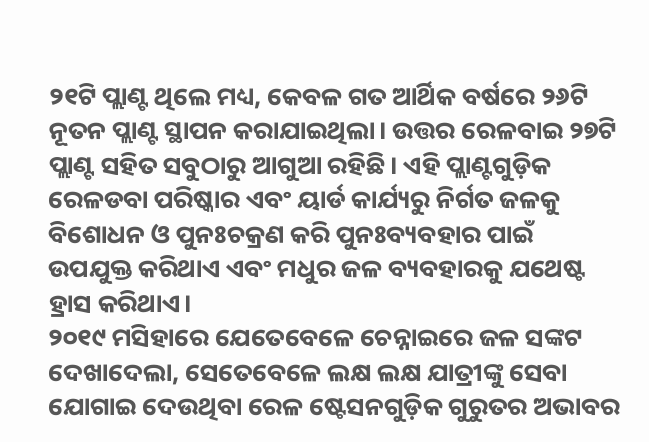୨୧ଟି ପ୍ଲାଣ୍ଟ ଥିଲେ ମଧ୍ୟ, କେବଳ ଗତ ଆର୍ଥିକ ବର୍ଷରେ ୨୬ଟି ନୂତନ ପ୍ଲାଣ୍ଟ ସ୍ଥାପନ କରାଯାଇଥିଲା। ଉତ୍ତର ରେଳବାଇ ୨୭ଟି ପ୍ଲାଣ୍ଟ ସହିତ ସବୁଠାରୁ ଆଗୁଆ ରହିଛି। ଏହି ପ୍ଲାଣ୍ଟଗୁଡ଼ିକ ରେଳଡବା ପରିଷ୍କାର ଏବଂ ୟାର୍ଡ କାର୍ଯ୍ୟରୁ ନିର୍ଗତ ଜଳକୁ ବିଶୋଧନ ଓ ପୁନଃଚକ୍ରଣ କରି ପୁନଃବ୍ୟବହାର ପାଇଁ ଉପଯୁକ୍ତ କରିଥାଏ ଏବଂ ମଧୁର ଜଳ ବ୍ୟବହାରକୁ ଯଥେଷ୍ଟ ହ୍ରାସ କରିଥାଏ।
୨୦୧୯ ମସିହାରେ ଯେତେବେଳେ ଚେନ୍ନାଇରେ ଜଳ ସଙ୍କଟ ଦେଖାଦେଲା, ସେତେବେଳେ ଲକ୍ଷ ଲକ୍ଷ ଯାତ୍ରୀଙ୍କୁ ସେବା ଯୋଗାଇ ଦେଉଥିବା ରେଳ ଷ୍ଟେସନଗୁଡ଼ିକ ଗୁରୁତର ଅଭାବର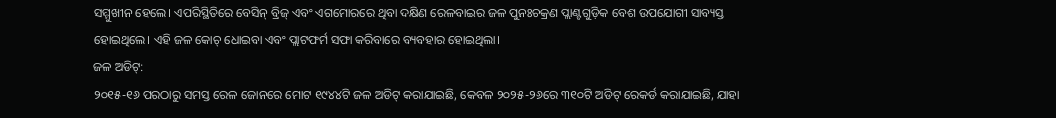ସମ୍ମୁଖୀନ ହେଲେ। ଏପରିସ୍ଥିତିରେ ବେସିନ୍ ବ୍ରିଜ୍ ଏବଂ ଏଗମୋରରେ ଥିବା ଦକ୍ଷିଣ ରେଳବାଇର ଜଳ ପୁନଃଚକ୍ରଣ ପ୍ଲାଣ୍ଟଗୁଡ଼ିକ ବେଶ ଉପଯୋଗୀ ସାବ୍ୟସ୍ତ ହୋଇଥିଲେ। ଏହି ଜଳ କୋଚ୍ ଧୋଇବା ଏବଂ ପ୍ଲାଟଫର୍ମ ସଫା କରିବାରେ ବ୍ୟବହାର ହୋଇଥିଲା।
ଜଳ ଅଡିଟ୍:
୨୦୧୫-୧୬ ପରଠାରୁ ସମସ୍ତ ରେଳ ଜୋନରେ ମୋଟ ୧୯୪୪ଟି ଜଳ ଅଡିଟ୍ କରାଯାଇଛି, କେବଳ ୨୦୨୫-୨୬ରେ ୩୧୦ଟି ଅଡିଟ୍ ରେକର୍ଡ କରାଯାଇଛି, ଯାହା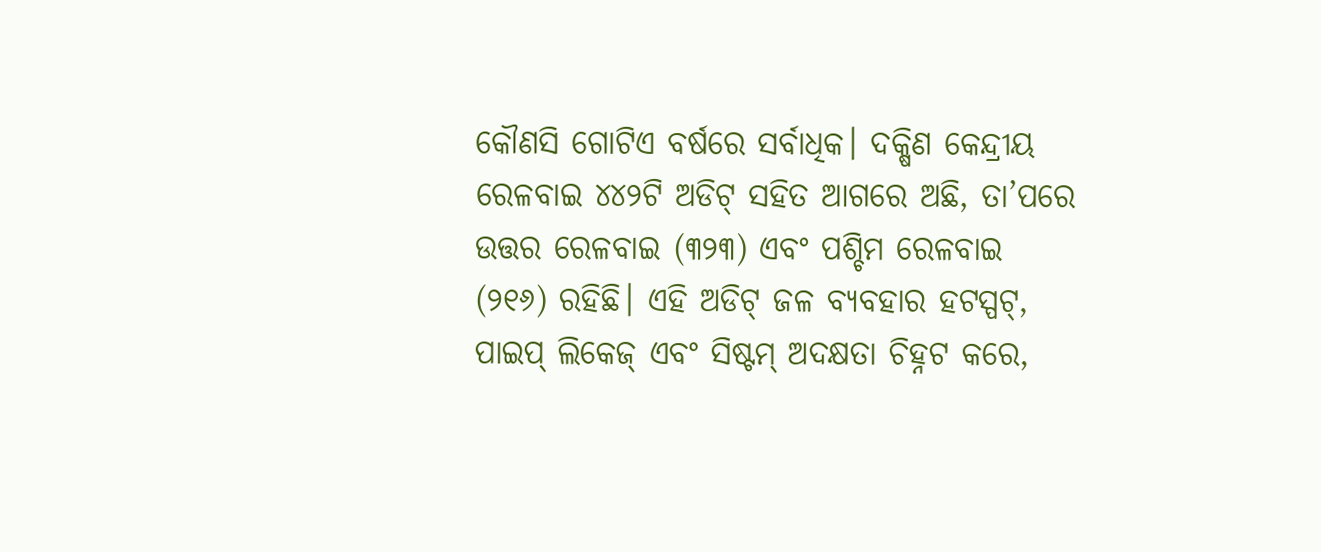କୌଣସି ଗୋଟିଏ ବର୍ଷରେ ସର୍ବାଧିକ। ଦକ୍ଷିଣ କେନ୍ଦ୍ରୀୟ ରେଳବାଇ ୪୪୨ଟି ଅଡିଟ୍ ସହିତ ଆଗରେ ଅଛି, ତା’ପରେ ଉତ୍ତର ରେଳବାଇ (୩୨୩) ଏବଂ ପଶ୍ଚିମ ରେଳବାଇ (୨୧୬) ରହିଛି। ଏହି ଅଡିଟ୍ ଜଳ ବ୍ୟବହାର ହଟସ୍ପଟ୍, ପାଇପ୍ ଲିକେଜ୍ ଏବଂ ସିଷ୍ଟମ୍ ଅଦକ୍ଷତା ଚିହ୍ନଟ କରେ,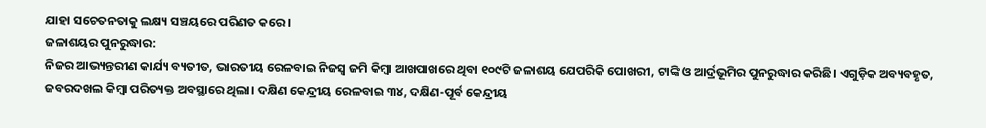ଯାହା ସଚେତନତାକୁ ଲକ୍ଷ୍ୟ ସଞ୍ଚୟରେ ପରିଣତ କରେ।
ଜଳାଶୟର ପୁନରୁଦ୍ଧାର:
ନିଜର ଆଭ୍ୟନ୍ତରୀଣ କାର୍ଯ୍ୟ ବ୍ୟତୀତ, ଭାରତୀୟ ରେଳବାଇ ନିଜସ୍ବ ଜମି କିମ୍ବା ଆଖପାଖରେ ଥିବା ୧୦୯ଟି ଜଳାଶୟ ଯେପରିକି ପୋଖରୀ, ଟାଙ୍କି ଓ ଆର୍ଦ୍ରଭୂମିର ପୁନରୁଦ୍ଧାର କରିଛି। ଏଗୁଡ଼ିକ ଅବ୍ୟବହୃତ, ଜବରଦଖଲ କିମ୍ବା ପରିତ୍ୟକ୍ତ ଅବସ୍ଥାରେ ଥିଲା। ଦକ୍ଷିଣ କେନ୍ଦ୍ରୀୟ ରେଳବାଇ ୩୪, ଦକ୍ଷିଣ-ପୂର୍ବ କେନ୍ଦ୍ରୀୟ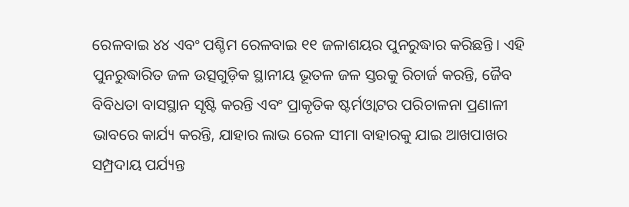ରେଳବାଇ ୪୪ ଏବଂ ପଶ୍ଚିମ ରେଳବାଇ ୧୧ ଜଳାଶୟର ପୁନରୁଦ୍ଧାର କରିଛନ୍ତି। ଏହି ପୁନରୁଦ୍ଧାରିତ ଜଳ ଉତ୍ସଗୁଡ଼ିକ ସ୍ଥାନୀୟ ଭୂତଳ ଜଳ ସ୍ତରକୁ ରିଚାର୍ଜ କରନ୍ତି, ଜୈବ ବିବିଧତା ବାସସ୍ଥାନ ସୃଷ୍ଟି କରନ୍ତି ଏବଂ ପ୍ରାକୃତିକ ଷ୍ଟର୍ମଓ୍ବାଟର ପରିଚାଳନା ପ୍ରଣାଳୀ ଭାବରେ କାର୍ଯ୍ୟ କରନ୍ତି, ଯାହାର ଲାଭ ରେଳ ସୀମା ବାହାରକୁ ଯାଇ ଆଖପାଖର ସମ୍ପ୍ରଦାୟ ପର୍ଯ୍ୟନ୍ତ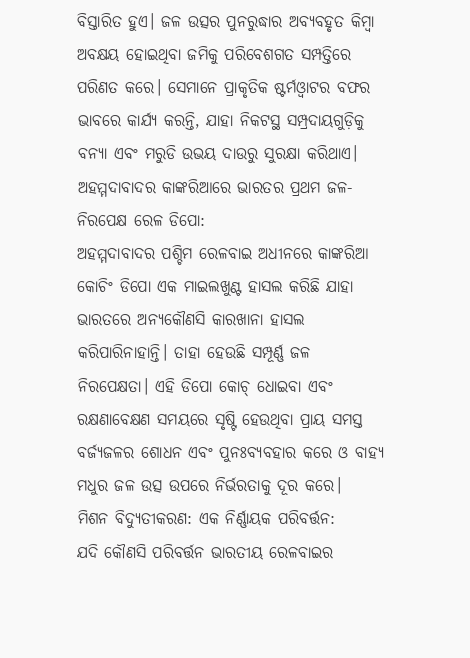ବିସ୍ତାରିତ ହୁଏ। ଜଳ ଉତ୍ସର ପୁନରୁଦ୍ଧାର ଅବ୍ୟବହୃତ କିମ୍ବା ଅବକ୍ଷୟ ହୋଇଥିବା ଜମିକୁ ପରିବେଶଗତ ସମ୍ପତ୍ତିରେ ପରିଣତ କରେ। ସେମାନେ ପ୍ରାକୃତିକ ଷ୍ଟର୍ମଓ୍ବାଟର ବଫର ଭାବରେ କାର୍ଯ୍ୟ କରନ୍ତି, ଯାହା ନିକଟସ୍ଥ ସମ୍ପ୍ରଦାୟଗୁଡ଼ିକୁ ବନ୍ୟା ଏବଂ ମରୁଡି ଉଭୟ ଦାଉରୁ ସୁରକ୍ଷା କରିଥାଏ।
ଅହମ୍ମଦାବାଦର କାଙ୍କରିଆରେ ଭାରତର ପ୍ରଥମ ଜଳ-ନିରପେକ୍ଷ ରେଳ ଡିପୋ:
ଅହମ୍ମଦାବାଦର ପଶ୍ଚିମ ରେଳବାଇ ଅଧୀନରେ କାଙ୍କରିଆ କୋଚିଂ ଡିପୋ ଏକ ମାଇଲଖୁଣ୍ଟ ହାସଲ କରିଛି ଯାହା ଭାରତରେ ଅନ୍ୟକୌଣସି କାରଖାନା ହାସଲ କରିପାରିନାହାନ୍ତି। ତାହା ହେଉଛି ସମ୍ପୂର୍ଣ୍ଣ ଜଳ ନିରପେକ୍ଷତା। ଏହି ଡିପୋ କୋଚ୍ ଧୋଇବା ଏବଂ ରକ୍ଷଣାବେକ୍ଷଣ ସମୟରେ ସୃଷ୍ଟି ହେଉଥିବା ପ୍ରାୟ ସମସ୍ତ ବର୍ଜ୍ୟଜଳର ଶୋଧନ ଏବଂ ପୁନଃବ୍ୟବହାର କରେ ଓ ବାହ୍ୟ ମଧୁର ଜଳ ଉତ୍ସ ଉପରେ ନିର୍ଭରତାକୁ ଦୂର କରେ।
ମିଶନ ବିଦ୍ୟୁତୀକରଣ: ଏକ ନିର୍ଣ୍ଣାୟକ ପରିବର୍ତ୍ତନ:
ଯଦି କୌଣସି ପରିବର୍ତ୍ତନ ଭାରତୀୟ ରେଳବାଇର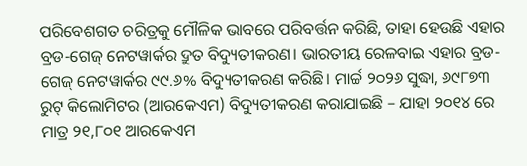ପରିବେଶଗତ ଚରିତ୍ରକୁ ମୌଳିକ ଭାବରେ ପରିବର୍ତ୍ତନ କରିଛି, ତାହା ହେଉଛି ଏହାର ବ୍ରଡ-ଗେଜ୍ ନେଟୱାର୍କର ଦ୍ରୁତ ବିଦ୍ୟୁତୀକରଣ। ଭାରତୀୟ ରେଳବାଇ ଏହାର ବ୍ରଡ-ଗେଜ୍ ନେଟୱାର୍କର ୯୯.୬% ବିଦ୍ୟୁତୀକରଣ କରିଛି। ମାର୍ଚ୍ଚ ୨୦୨୬ ସୁଦ୍ଧା, ୬୯୮୭୩ ରୁଟ୍ କିଲୋମିଟର (ଆରକେଏମ) ବିଦ୍ୟୁତୀକରଣ କରାଯାଇଛି – ଯାହା ୨୦୧୪ ରେ ମାତ୍ର ୨୧,୮୦୧ ଆରକେଏମ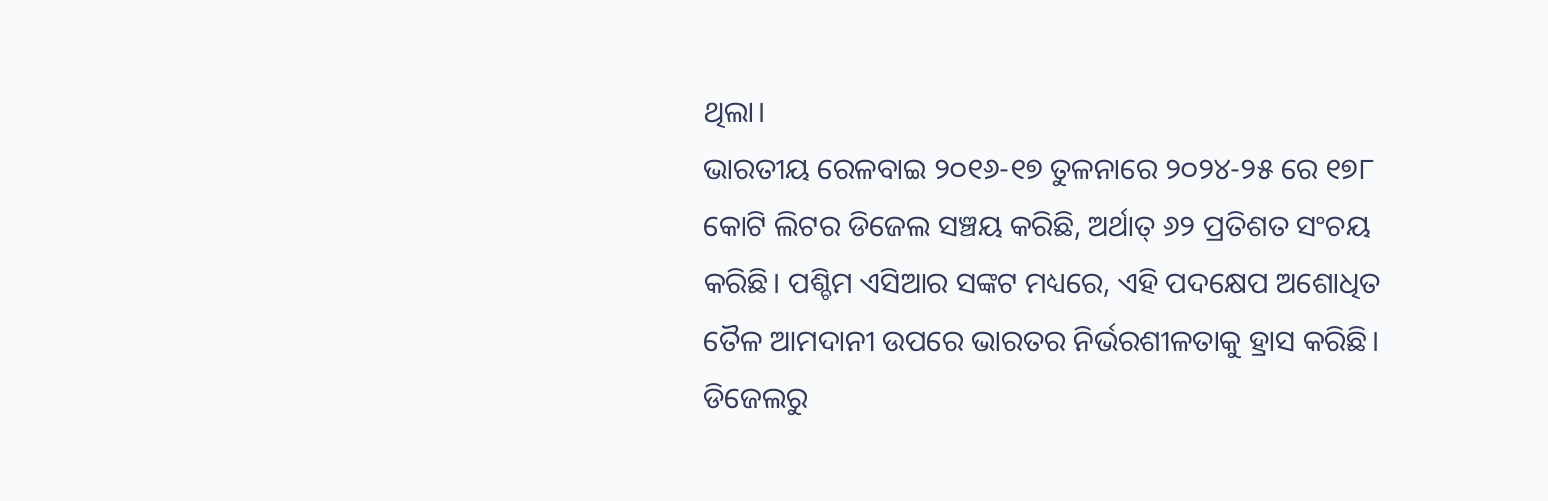ଥିଲା।
ଭାରତୀୟ ରେଳବାଇ ୨୦୧୬-୧୭ ତୁଳନାରେ ୨୦୨୪-୨୫ ରେ ୧୭୮ କୋଟି ଲିଟର ଡିଜେଲ ସଞ୍ଚୟ କରିଛି, ଅର୍ଥାତ୍ ୬୨ ପ୍ରତିଶତ ସଂଚୟ କରିଛି। ପଶ୍ଚିମ ଏସିଆର ସଙ୍କଟ ମଧ୍ୟରେ, ଏହି ପଦକ୍ଷେପ ଅଶୋଧିତ ତୈଳ ଆମଦାନୀ ଉପରେ ଭାରତର ନିର୍ଭରଶୀଳତାକୁ ହ୍ରାସ କରିଛି। ଡିଜେଲରୁ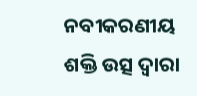ନବୀକରଣୀୟ ଶକ୍ତି ଉତ୍ସ ଦ୍ୱାରା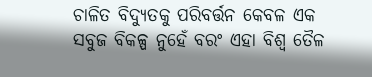ଚାଳିତ ବିଦ୍ୟୁତକୁ ପରିବର୍ତ୍ତନ କେବଳ ଏକ ସବୁଜ ବିକଳ୍ପ ନୁହେଁ ବରଂ ଏହା ବିଶ୍ବ ତୈଳ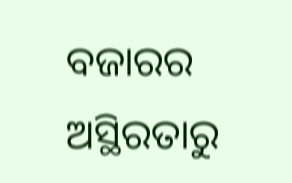ବଜାରର ଅସ୍ଥିରତାରୁ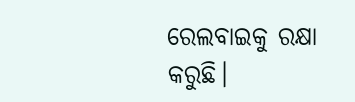ରେଲବାଇକୁ ରକ୍ଷା କରୁଛି।